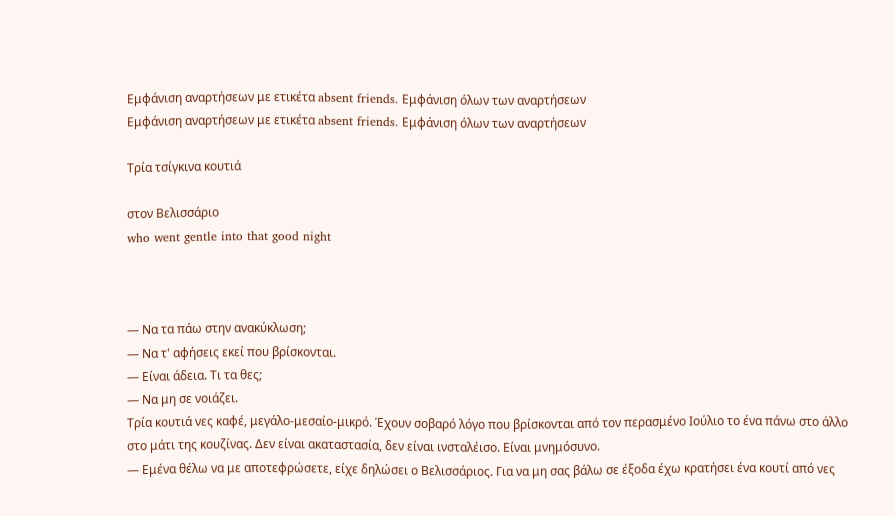Εμφάνιση αναρτήσεων με ετικέτα absent friends. Εμφάνιση όλων των αναρτήσεων
Εμφάνιση αναρτήσεων με ετικέτα absent friends. Εμφάνιση όλων των αναρτήσεων

Τρία τσίγκινα κουτιά

στον Βελισσάριο
who went gentle into that good night



— Να τα πάω στην ανακύκλωση;
— Να τ' αφήσεις εκεί που βρίσκονται.
— Είναι άδεια. Τι τα θες;
— Να μη σε νοιάζει.
Τρία κουτιά νες καφέ, μεγάλο-μεσαίο-μικρό. Έχουν σοβαρό λόγο που βρίσκονται από τον περασμένο Ιούλιο το ένα πάνω στο άλλο στο μάτι της κουζίνας. Δεν είναι ακαταστασία, δεν είναι ινσταλέισο. Είναι μνημόσυνο.
— Εμένα θέλω να με αποτεφρώσετε, είχε δηλώσει ο Βελισσάριος. Για να μη σας βάλω σε έξοδα έχω κρατήσει ένα κουτί από νες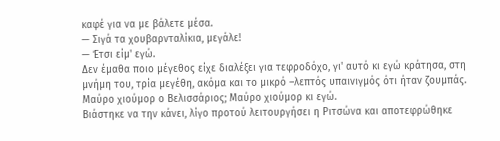καφέ για να με βάλετε μέσα.
— Σιγά τα χουβαρνταλίκια, μεγάλε!
— Έτσι είμ' εγώ.
Δεν έμαθα ποιο μέγεθος είχε διαλέξει για τεφροδόχο, γι' αυτό κι εγώ κράτησα, στη μνήμη του, τρία μεγέθη, ακόμα και το μικρό –λεπτός υπαινιγμός ότι ήταν ζουμπάς. Μαύρο χιούμορ ο Βελισσάριος; Μαύρο χιούμορ κι εγώ.
Βιάστηκε να την κάνει, λίγο προτού λειτουργήσει η Ριτσώνα και αποτεφρώθηκε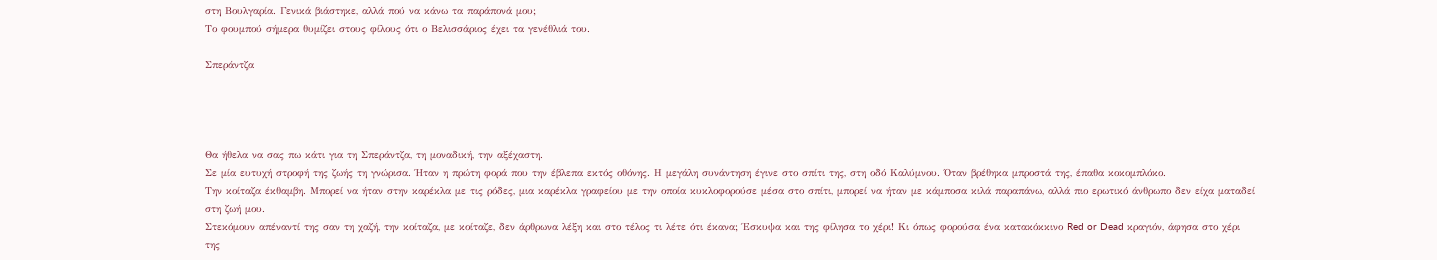στη Βουλγαρία. Γενικά βιάστηκε, αλλά πού να κάνω τα παράπονά μου;
Το φουμπού σήμερα θυμίζει στους φίλους ότι ο Βελισσάριος έχει τα γενέθλιά του.

Σπεράντζα




Θα ήθελα να σας πω κάτι για τη Σπεράντζα, τη μοναδική, την αξέχαστη.
Σε μία ευτυχή στροφή της ζωής τη γνώρισα. Ήταν η πρώτη φορά που την έβλεπα εκτός οθόνης. Η μεγάλη συνάντηση έγινε στο σπίτι της, στη οδό Καλύμνου. Όταν βρέθηκα μπροστά της, έπαθα κοκομπλόκο.
Την κοίταζα έκθαμβη. Μπορεί να ήταν στην καρέκλα με τις ρόδες, μια καρέκλα γραφείου με την οποία κυκλοφορούσε μέσα στο σπίτι, μπορεί να ήταν με κάμποσα κιλά παραπάνω, αλλά πιο ερωτικό άνθρωπο δεν είχα ματαδεί στη ζωή μου.
Στεκόμουν απέναντί της σαν τη χαζή, την κοίταζα, με κοίταζε, δεν άρθρωνα λέξη και στο τέλος τι λέτε ότι έκανα; Έσκυψα και της φίλησα το χέρι! Κι όπως φορούσα ένα κατακόκκινο Red or Dead κραγιόν, άφησα στο χέρι της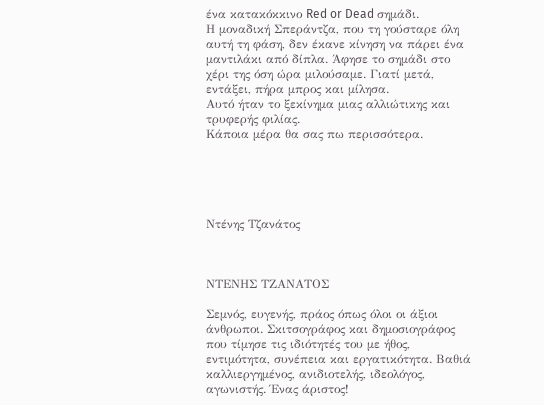ένα κατακόκκινο Red or Dead σημάδι.
Η μοναδική Σπεράντζα, που τη γούσταρε όλη αυτή τη φάση, δεν έκανε κίνηση να πάρει ένα μαντιλάκι από δίπλα. Άφησε το σημάδι στο χέρι της όση ώρα μιλούσαμε. Γιατί μετά, εντάξει, πήρα μπρος και μίλησα.
Αυτό ήταν το ξεκίνημα μιας αλλιώτικης και τρυφερής φιλίας.
Κάποια μέρα θα σας πω περισσότερα.





Ντένης Τζανάτος



ΝΤΕΝΗΣ ΤΖΑΝΑΤΟΣ

Σεμνός, ευγενής, πράος όπως όλοι οι άξιοι άνθρωποι. Σκιτσογράφος και δημοσιογράφος που τίμησε τις ιδιότητές του με ήθος, εντιμότητα, συνέπεια και εργατικότητα. Βαθιά καλλιεργημένος, ανιδιοτελής, ιδεολόγος, αγωνιστής. Ένας άριστος!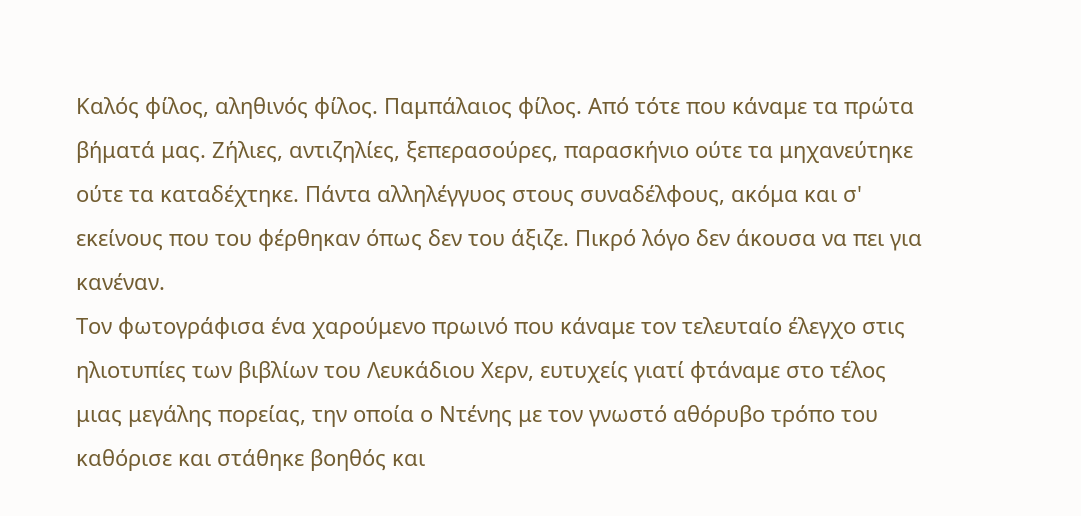Καλός φίλος, αληθινός φίλος. Παμπάλαιος φίλος. Από τότε που κάναμε τα πρώτα βήματά μας. Ζήλιες, αντιζηλίες, ξεπερασούρες, παρασκήνιο ούτε τα μηχανεύτηκε ούτε τα καταδέχτηκε. Πάντα αλληλέγγυος στους συναδέλφους, ακόμα και σ' εκείνους που του φέρθηκαν όπως δεν του άξιζε. Πικρό λόγο δεν άκουσα να πει για κανέναν.
Τον φωτογράφισα ένα χαρούμενο πρωινό που κάναμε τον τελευταίο έλεγχο στις ηλιοτυπίες των βιβλίων του Λευκάδιου Χερν, ευτυχείς γιατί φτάναμε στο τέλος μιας μεγάλης πορείας, την οποία ο Ντένης με τον γνωστό αθόρυβο τρόπο του καθόρισε και στάθηκε βοηθός και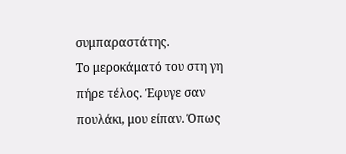συμπαραστάτης.
Το μεροκάματό του στη γη πήρε τέλος. Έφυγε σαν πουλάκι, μου είπαν. Όπως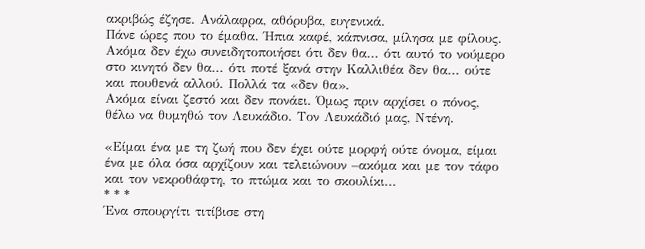ακριβώς έζησε. Ανάλαφρα, αθόρυβα, ευγενικά.
Πάνε ώρες που το έμαθα. Ήπια καφέ, κάπνισα, μίλησα με φίλους. Ακόμα δεν έχω συνειδητοποιήσει ότι δεν θα... ότι αυτό το νούμερο στο κινητό δεν θα... ότι ποτέ ξανά στην Καλλιθέα δεν θα... ούτε και πουθενά αλλού. Πολλά τα «δεν θα».
Ακόμα είναι ζεστό και δεν πονάει. Όμως πριν αρχίσει ο πόνος, θέλω να θυμηθώ τον Λευκάδιο. Τον Λευκάδιό μας, Ντένη.

«Είμαι ένα με τη ζωή που δεν έχει ούτε μορφή ούτε όνομα, είμαι ένα με όλα όσα αρχίζουν και τελειώνουν –ακόμα και με τον τάφο και τον νεκροθάφτη, το πτώμα και το σκουλίκι...
* * *
Ένα σπουργίτι τιτίβισε στη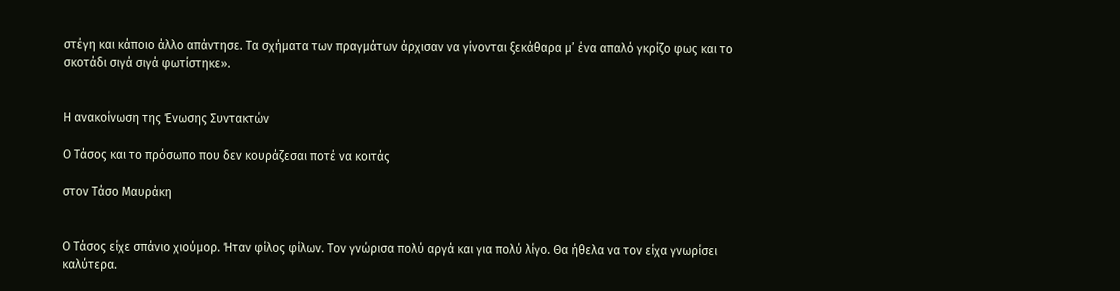στέγη και κάποιο άλλο απάντησε. Τα σχήματα των πραγμάτων άρχισαν να γίνονται ξεκάθαρα μ’ ένα απαλό γκρίζο φως και το σκοτάδι σιγά σιγά φωτίστηκε».


Η ανακοίνωση της Ένωσης Συντακτών

Ο Τάσος και το πρόσωπο που δεν κουράζεσαι ποτέ να κοιτάς

στον Τάσο Μαυράκη


Ο Τάσος είχε σπάνιο χιούμορ. Ήταν φίλος φίλων. Τον γνώρισα πολύ αργά και για πολύ λίγο. Θα ήθελα να τον είχα γνωρίσει καλύτερα.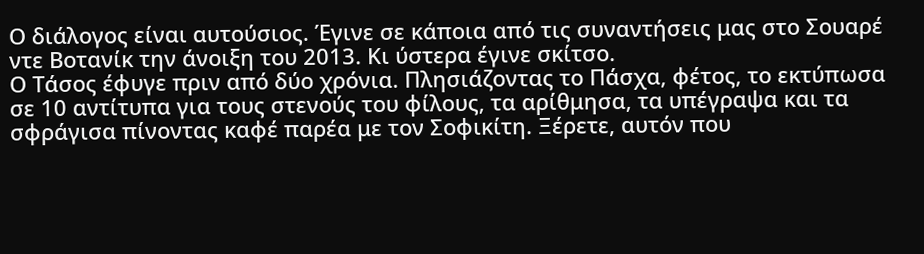Ο διάλογος είναι αυτούσιος. Έγινε σε κάποια από τις συναντήσεις μας στο Σουαρέ ντε Βοτανίκ την άνοιξη του 2013. Κι ύστερα έγινε σκίτσο.
Ο Τάσος έφυγε πριν από δύο χρόνια. Πλησιάζοντας το Πάσχα, φέτος, το εκτύπωσα σε 10 αντίτυπα για τους στενούς του φίλους, τα αρίθμησα, τα υπέγραψα και τα σφράγισα πίνοντας καφέ παρέα με τον Σοφικίτη. Ξέρετε, αυτόν που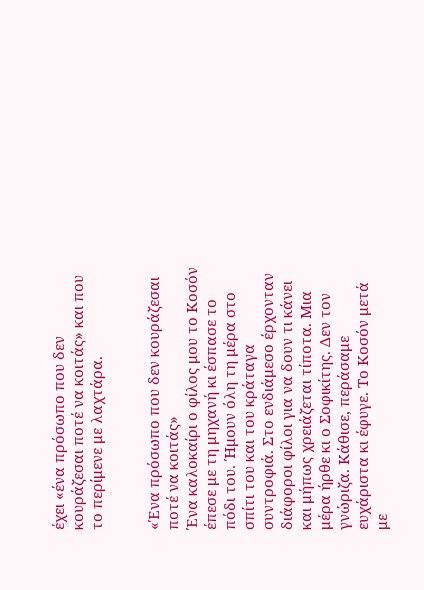έχει «ένα πρόσωπο που δεν κουράζεσαι ποτέ να κοιτάς» και που το περίμενε με λαχτάρα.


«Ένα πρόσωπο που δεν κουράζεσαι ποτέ να κοιτάς»
Ένα καλοκαίρι ο φίλος μου το Κοσόν έπεσε με τη μηχανή κι έσπασε το πόδι του. Ήμουν όλη τη μέρα στο σπίτι του και του κράταγα συντροφιά. Στο ενδιάμεσο έρχονταν διάφοροι φίλοι για να δουν τι κάνει και μήπως χρειάζεται τίποτα. Μια μέρα ήρθε κι ο Σοφικίτης. Δεν τον γνώριζα. Κάθισε, περάσαμε ευχάριστα κι έφυγε. Το Κοσόν μετά με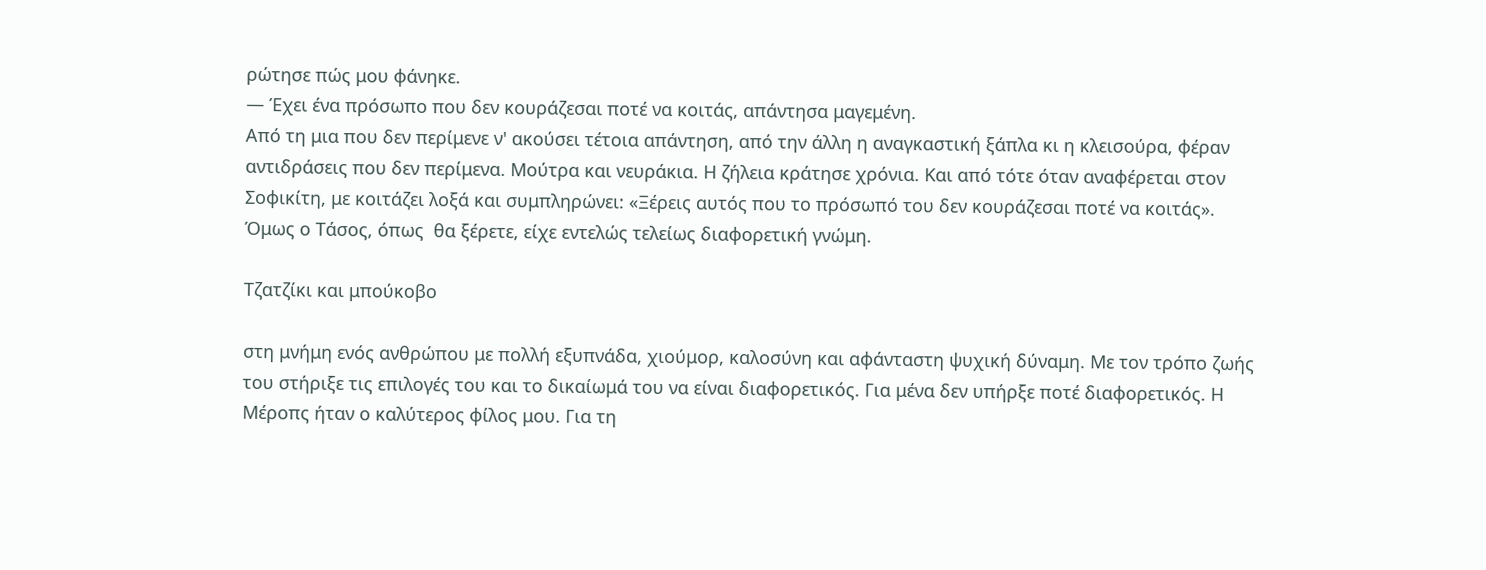ρώτησε πώς μου φάνηκε.
— Έχει ένα πρόσωπο που δεν κουράζεσαι ποτέ να κοιτάς, απάντησα μαγεμένη.
Από τη μια που δεν περίμενε ν' ακούσει τέτοια απάντηση, από την άλλη η αναγκαστική ξάπλα κι η κλεισούρα, φέραν αντιδράσεις που δεν περίμενα. Μούτρα και νευράκια. Η ζήλεια κράτησε χρόνια. Και από τότε όταν αναφέρεται στον Σοφικίτη, με κοιτάζει λοξά και συμπληρώνει: «Ξέρεις αυτός που το πρόσωπό του δεν κουράζεσαι ποτέ να κοιτάς».
Όμως ο Τάσος, όπως  θα ξέρετε, είχε εντελώς τελείως διαφορετική γνώμη.

Τζατζίκι και μπούκοβο

στη μνήμη ενός ανθρώπου με πολλή εξυπνάδα, χιούμορ, καλοσύνη και αφάνταστη ψυχική δύναμη. Με τον τρόπο ζωής του στήριξε τις επιλογές του και το δικαίωμά του να είναι διαφορετικός. Για μένα δεν υπήρξε ποτέ διαφορετικός. Η Μέροπς ήταν ο καλύτερος φίλος μου. Για τη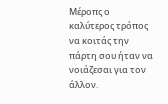Μέροπς ο καλύτερος τρόπος να κοιτάς την πάρτη σου ήταν να νοιάζεσαι για τον άλλον.